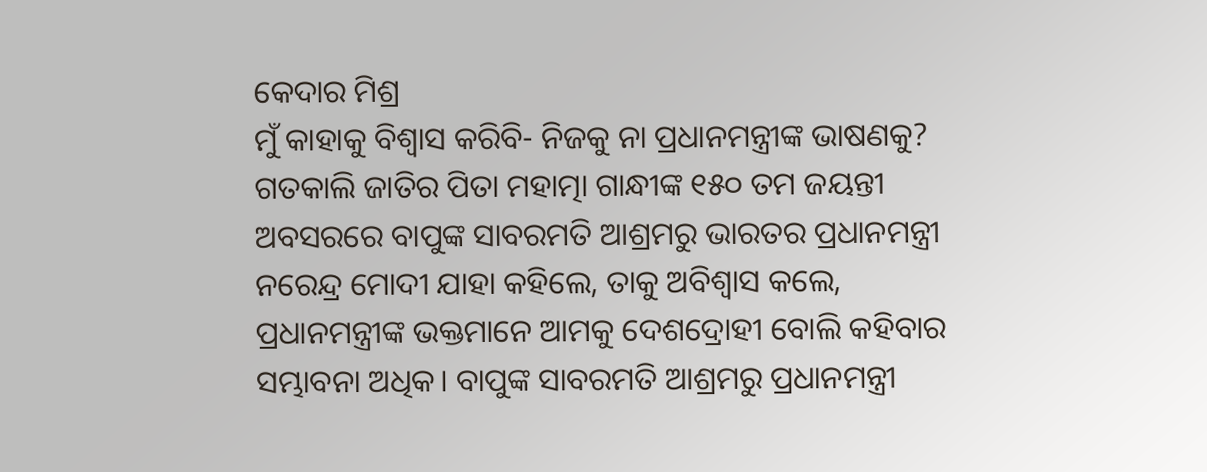କେଦାର ମିଶ୍ର
ମୁଁ କାହାକୁ ବିଶ୍ଵାସ କରିବି- ନିଜକୁ ନା ପ୍ରଧାନମନ୍ତ୍ରୀଙ୍କ ଭାଷଣକୁ? ଗତକାଲି ଜାତିର ପିତା ମହାତ୍ମା ଗାନ୍ଧୀଙ୍କ ୧୫୦ ତମ ଜୟନ୍ତୀ ଅବସରରେ ବାପୁଙ୍କ ସାବରମତି ଆଶ୍ରମରୁ ଭାରତର ପ୍ରଧାନମନ୍ତ୍ରୀ ନରେନ୍ଦ୍ର ମୋଦୀ ଯାହା କହିଲେ, ତାକୁ ଅବିଶ୍ଵାସ କଲେ, ପ୍ରଧାନମନ୍ତ୍ରୀଙ୍କ ଭକ୍ତମାନେ ଆମକୁ ଦେଶଦ୍ରୋହୀ ବୋଲି କହିବାର ସମ୍ଭାବନା ଅଧିକ। ବାପୁଙ୍କ ସାବରମତି ଆଶ୍ରମରୁ ପ୍ରଧାନମନ୍ତ୍ରୀ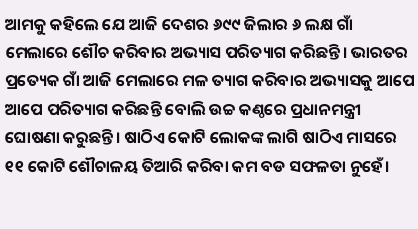ଆମକୁ କହିଲେ ଯେ ଆଜି ଦେଶର ୬୯୯ ଜିଲାର ୬ ଲକ୍ଷ ଗାଁ ମେଲାରେ ଶୌଚ କରିବାର ଅଭ୍ୟାସ ପରିତ୍ୟାଗ କରିଛନ୍ତି। ଭାରତର ପ୍ରତ୍ୟେକ ଗାଁ ଆଜି ମେଲାରେ ମଳ ତ୍ୟାଗ କରିବାର ଅଭ୍ୟାସକୁ ଆପେ ଆପେ ପରିତ୍ୟାଗ କରିଛନ୍ତି ବୋଲି ଉଚ୍ଚ କଣ୍ଠରେ ପ୍ରଧାନମନ୍ତ୍ରୀ ଘୋଷଣା କରୁଛନ୍ତି। ଷାଠିଏ କୋଟି ଲୋକଙ୍କ ଲାଗି ଷାଠିଏ ମାସରେ ୧୧ କୋଟି ଶୌଚାଳୟ ତିଆରି କରିବା କମ ବଡ ସଫଳତା ନୁହେଁ।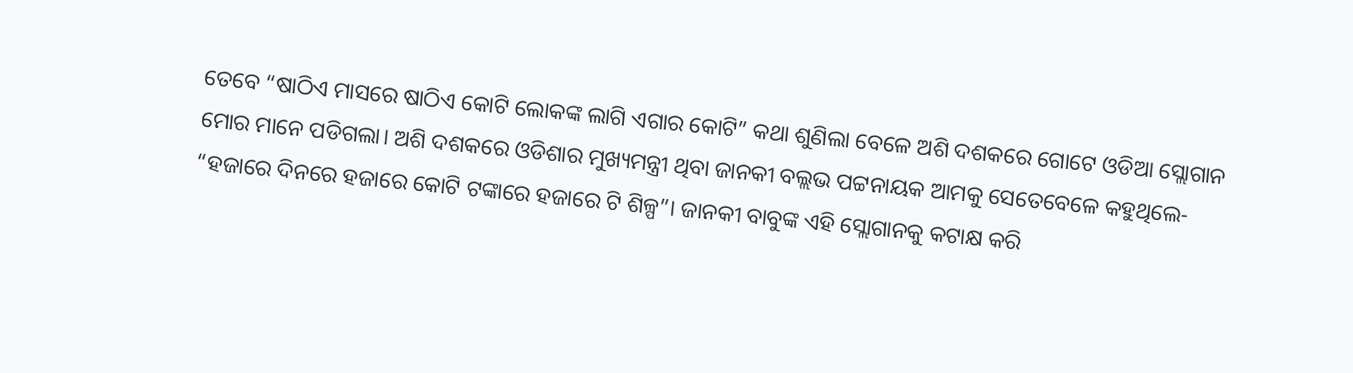ତେବେ “ଷାଠିଏ ମାସରେ ଷାଠିଏ କୋଟି ଲୋକଙ୍କ ଲାଗି ଏଗାର କୋଟି” କଥା ଶୁଣିଲା ବେଳେ ଅଶି ଦଶକରେ ଗୋଟେ ଓଡିଆ ସ୍ଲୋଗାନ ମୋର ମାନେ ପଡିଗଲା। ଅଶି ଦଶକରେ ଓଡିଶାର ମୁଖ୍ୟମନ୍ତ୍ରୀ ଥିବା ଜାନକୀ ବଲ୍ଲଭ ପଟ୍ଟନାୟକ ଆମକୁ ସେତେବେଳେ କହୁଥିଲେ- “ହଜାରେ ଦିନରେ ହଜାରେ କୋଟି ଟଙ୍କାରେ ହଜାରେ ଟି ଶିଳ୍ପ”। ଜାନକୀ ବାବୁଙ୍କ ଏହି ସ୍ଲୋଗାନକୁ କଟାକ୍ଷ କରି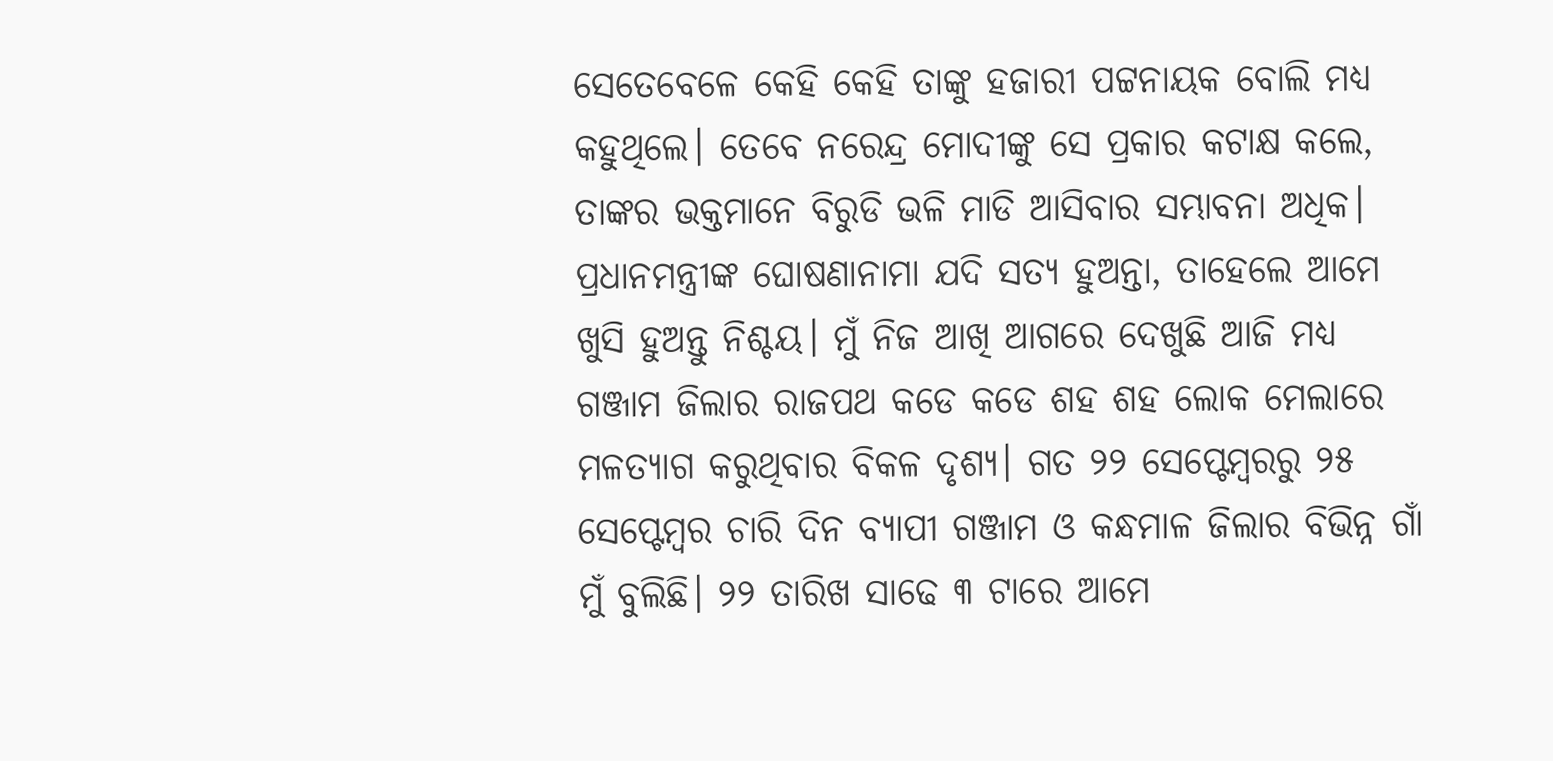ସେତେବେଳେ କେହି କେହି ତାଙ୍କୁ ହଜାରୀ ପଟ୍ଟନାୟକ ବୋଲି ମଧ୍ୟ କହୁଥିଲେ। ତେବେ ନରେନ୍ଦ୍ର ମୋଦୀଙ୍କୁ ସେ ପ୍ରକାର କଟାକ୍ଷ କଲେ, ତାଙ୍କର ଭକ୍ତମାନେ ବିରୁଡି ଭଳି ମାଡି ଆସିବାର ସମ୍ଭାବନା ଅଧିକ।
ପ୍ରଧାନମନ୍ତ୍ରୀଙ୍କ ଘୋଷଣାନାମା ଯଦି ସତ୍ୟ ହୁଅନ୍ତା, ତାହେଲେ ଆମେ ଖୁସି ହୁଅନ୍ତୁ ନିଶ୍ଚୟ। ମୁଁ ନିଜ ଆଖି ଆଗରେ ଦେଖୁଛି ଆଜି ମଧ୍ୟ ଗଞ୍ଜାମ ଜିଲାର ରାଜପଥ କଡେ କଡେ ଶହ ଶହ ଲୋକ ମେଲାରେ ମଳତ୍ୟାଗ କରୁଥିବାର ବିକଳ ଦୃଶ୍ୟ। ଗତ ୨୨ ସେପ୍ଟେମ୍ବରରୁ ୨୫ ସେପ୍ଟେମ୍ବର ଚାରି ଦିନ ବ୍ୟାପୀ ଗଞ୍ଜାମ ଓ କନ୍ଧମାଳ ଜିଲାର ବିଭିନ୍ନ ଗାଁ ମୁଁ ବୁଲିଛି। ୨୨ ତାରିଖ ସାଢେ ୩ ଟାରେ ଆମେ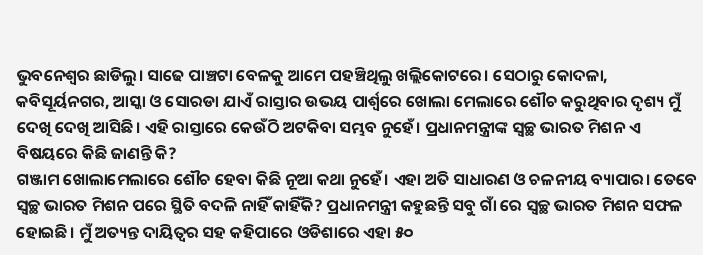ଭୁବନେଶ୍ୱର ଛାଡିଲୁ। ସାଢେ ପାଞ୍ଚଟା ବେଳକୁ ଆମେ ପହଞ୍ଚିଥିଲୁ ଖଲ୍ଲିକୋଟରେ। ସେଠାରୁ କୋଦଳା, କବିସୂର୍ୟନଗର, ଆସ୍କା ଓ ସୋରଡା ଯାଏଁ ରାସ୍ତାର ଉଭୟ ପାର୍ଶ୍ଵରେ ଖୋଲା ମେଲାରେ ଶୌଚ କରୁଥିବାର ଦୃଶ୍ୟ ମୁଁ ଦେଖି ଦେଖି ଆସିଛି। ଏହି ରାସ୍ତାରେ କେଉଁଠି ଅଟକିବା ସମ୍ଭବ ନୁହେଁ। ପ୍ରଧାନମନ୍ତ୍ରୀଙ୍କ ସ୍ବଚ୍ଛ ଭାରତ ମିଶନ ଏ ବିଷୟରେ କିଛି ଜାଣନ୍ତି କି?
ଗଞ୍ଜାମ ଖୋଲାମେଲାରେ ଶୌଚ ହେବା କିଛି ନୂଆ କଥା ନୁହେଁ। ଏହା ଅତି ସାଧାରଣ ଓ ଚଳନୀୟ ବ୍ୟାପାର। ତେବେ ସ୍ବଚ୍ଛ ଭାରତ ମିଶନ ପରେ ସ୍ଥିତି ବଦଳି ନାହିଁ କାହିଁକି? ପ୍ରଧାନମନ୍ତ୍ରୀ କହୁଛନ୍ତି ସବୁ ଗାଁ ରେ ସ୍ବଚ୍ଛ ଭାରତ ମିଶନ ସଫଳ ହୋଇଛି। ମୁଁ ଅତ୍ୟନ୍ତ ଦାୟିତ୍ଵର ସହ କହିପାରେ ଓଡିଶାରେ ଏହା ୫୦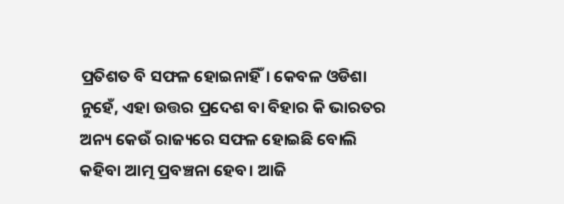ପ୍ରତିଶତ ବି ସଫଳ ହୋଇନାହିଁ। କେବଳ ଓଡିଶା ନୁହେଁ, ଏହା ଉତ୍ତର ପ୍ରଦେଶ ବା ବିହାର କି ଭାରତର ଅନ୍ୟ କେଉଁ ରାଜ୍ୟରେ ସଫଳ ହୋଇଛି ବୋଲି କହିବା ଆତ୍ମ ପ୍ରବଞ୍ଚନା ହେବ। ଆଜି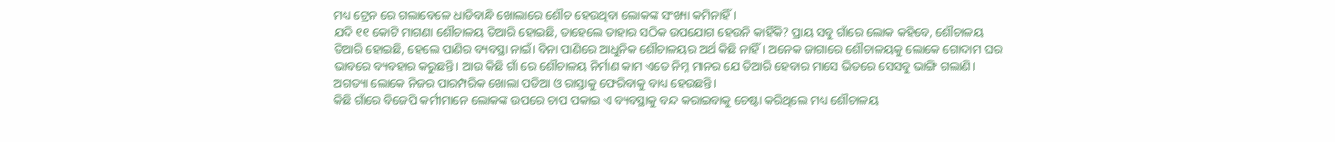ମଧ୍ୟ ଟ୍ରେନ ରେ ଗଲାବେଳେ ଧାଡିବାନ୍ଧି ଖୋଲାରେ ଶୌଚ ହେଉଥିବା ଲୋକଙ୍କ ସଂଖ୍ୟା କମିନାହିଁ।
ଯଦି ୧୧ କୋଟି ମାଗଣା ଶୌଚାଳୟ ତିଆରି ହୋଇଛି, ତାହେଲେ ତାହାର ସଠିକ ଉପଯୋଗ ହେଉନି କାହିଁକି? ପ୍ରାୟ ସବୁ ଗାଁରେ ଲୋକ କହିବେ, ଶୌଚାଳୟ ତିଆରି ହୋଇଛି, ହେଲେ ପାଣିର ବ୍ୟବସ୍ଥା ନାଇଁ। ବିନା ପାଣିରେ ଆଧୁନିକ ଶୌଚାଳୟର ଅର୍ଥ କିଛି ନାହିଁ। ଅନେକ ଜାଗାରେ ଶୌଚାଳୟକୁ ଲୋକେ ଗୋଦାମ ଘର ଭାବରେ ବ୍ୟବହାର କରୁଛନ୍ତି। ଆଉ କିଛି ଗାଁ ରେ ଶୌଚାଳୟ ନିର୍ମାଣ କାମ ଏତେ ନିମ୍ନ ମାନର ଯେ ତିଆରି ହେବାର ମାସେ ଭିତରେ ସେସବୁ ଭାଙ୍ଗି ଗଲାଣି। ଅଗତ୍ୟା ଲୋକେ ନିଜର ପାରମ୍ପରିକ ଖୋଲା ପଡିଆ ଓ ରାସ୍ତାକୁ ଫେରିବାକୁ ବାଧ୍ୟ ହେଉଛନ୍ତି।
କିଛି ଗାଁରେ ବିଜେପି କର୍ମୀମାନେ ଲୋକଙ୍କ ଉପରେ ଚାପ ପକାଇ ଏ ବ୍ୟବସ୍ଥାକୁ ବନ୍ଦ କରାଇବାକୁ ଚେଷ୍ଟା କରିଥିଲେ ମଧ୍ୟ ଶୌଚାଳୟ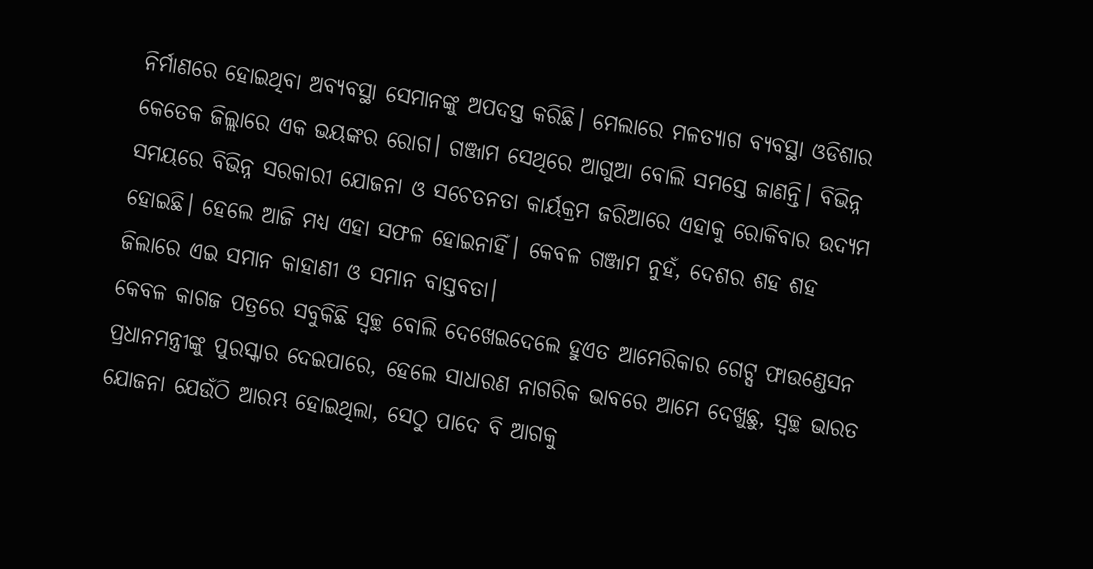ନିର୍ମାଣରେ ହୋଇଥିବା ଅବ୍ୟବସ୍ଥା ସେମାନଙ୍କୁ ଅପଦସ୍ତ କରିଛି। ମେଲାରେ ମଳତ୍ୟାଗ ବ୍ୟବସ୍ଥା ଓଡିଶାର କେତେକ ଜିଲ୍ଲାରେ ଏକ ଭୟଙ୍କର ରୋଗ। ଗଞ୍ଜାମ ସେଥିରେ ଆଗୁଆ ବୋଲି ସମସ୍ତେ ଜାଣନ୍ତି। ବିଭିନ୍ନ ସମୟରେ ବିଭିନ୍ନ ସରକାରୀ ଯୋଜନା ଓ ସଚେତନତା କାର୍ୟକ୍ରମ ଜରିଆରେ ଏହାକୁ ରୋକିବାର ଉଦ୍ୟମ ହୋଇଛି। ହେଲେ ଆଜି ମଧ୍ୟ ଏହା ସଫଳ ହୋଇନାହିଁ। କେବଳ ଗଞ୍ଜାମ ନୁହଁ, ଦେଶର ଶହ ଶହ ଜିଲାରେ ଏଇ ସମାନ କାହାଣୀ ଓ ସମାନ ବାସ୍ତବତା।
କେବଳ କାଗଜ ପତ୍ରରେ ସବୁକିଛି ସ୍ବଚ୍ଛ ବୋଲି ଦେଖେଇଦେଲେ ହୁଏତ ଆମେରିକାର ଗେଟ୍ସ ଫାଉଣ୍ଡେସନ ପ୍ରଧାନମନ୍ତ୍ରୀଙ୍କୁ ପୁରସ୍କାର ଦେଇପାରେ, ହେଲେ ସାଧାରଣ ନାଗରିକ ଭାବରେ ଆମେ ଦେଖୁଛୁ, ସ୍ବଚ୍ଛ ଭାରତ ଯୋଜନା ଯେଉଁଠି ଆରମ୍ଭ ହୋଇଥିଲା, ସେଠୁ ପାଦେ ବି ଆଗକୁ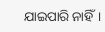ଯାଇପାରି ନାହିଁ।